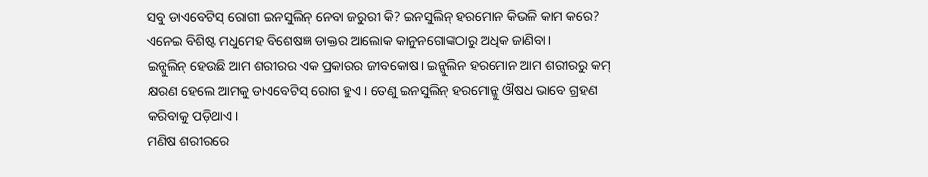ସବୁ ଡାଏବେଟିସ୍ ରୋଗୀ ଇନସୁଲିନ୍ ନେବା ଜରୁରୀ କି? ଇନସୁଲିନ୍ ହରମୋନ କିଭଳି କାମ କରେ? ଏନେଇ ବିଶିଷ୍ଟ ମଧୁମେହ ବିଶେଷଜ୍ଞ ଡାକ୍ତର ଆଲୋକ କାନୁନଗୋଙ୍କଠାରୁ ଅଧିକ ଜାଣିବା।
ଇନ୍ସୁଲିନ୍ ହେଉଛି ଆମ ଶରୀରର ଏକ ପ୍ରକାରର ଜୀବକୋଷ। ଇନ୍ସୁଲିନ ହରମୋନ ଆମ ଶରୀରରୁ କମ୍ କ୍ଷରଣ ହେଲେ ଆମକୁ ଡାଏବେଟିସ୍ ରୋଗ ହୁଏ। ତେଣୁ ଇନସୁଲିନ୍ ହରମୋନ୍କୁ ଔଷଧ ଭାବେ ଗ୍ରହଣ କରିବାକୁ ପଡ଼ିଥାଏ।
ମଣିଷ ଶରୀରରେ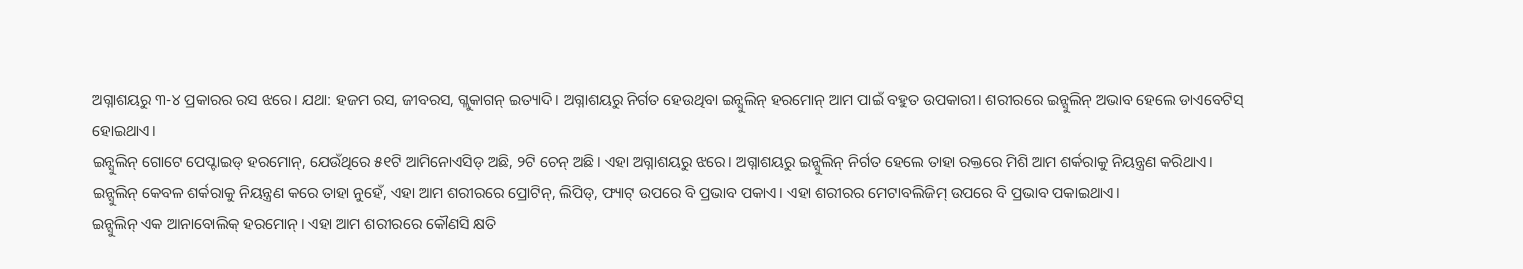ଅଗ୍ନାଶୟରୁ ୩-୪ ପ୍ରକାରର ରସ ଝରେ। ଯଥା: ହଜମ ରସ, ଜୀବରସ, ଗ୍ଲୁକାଗନ୍ ଇତ୍ୟାଦି। ଅଗ୍ନାଶୟରୁ ନିର୍ଗତ ହେଉଥିବା ଇନ୍ସୁଲିନ୍ ହରମୋନ୍ ଆମ ପାଇଁ ବହୁତ ଉପକାରୀ। ଶରୀରରେ ଇନ୍ସୁଲିନ୍ ଅଭାବ ହେଲେ ଡାଏବେଟିସ୍ ହୋଇଥାଏ।
ଇନ୍ସୁଲିନ୍ ଗୋଟେ ପେପ୍ଟାଇଡ୍ ହରମୋନ୍, ଯେଉଁଥିରେ ୫୧ଟି ଆମିନୋଏସିଡ୍ ଅଛି, ୨ଟି ଚେନ୍ ଅଛି। ଏହା ଅଗ୍ନାଶୟରୁ ଝରେ। ଅଗ୍ନାଶୟରୁ ଇନ୍ସୁଲିନ୍ ନିର୍ଗତ ହେଲେ ତାହା ରକ୍ତରେ ମିଶି ଆମ ଶର୍କରାକୁ ନିୟନ୍ତ୍ରଣ କରିଥାଏ।
ଇନ୍ସୁଲିନ୍ କେବଳ ଶର୍କରାକୁ ନିୟନ୍ତ୍ରଣ କରେ ତାହା ନୁହେଁ, ଏହା ଆମ ଶରୀରରେ ପ୍ରୋଟିନ୍, ଲିପିଡ୍, ଫ୍ୟାଟ୍ ଉପରେ ବି ପ୍ରଭାବ ପକାଏ। ଏହା ଶରୀରର ମେଟାବଲିଜିମ୍ ଉପରେ ବି ପ୍ରଭାବ ପକାଇଥାଏ।
ଇନ୍ସୁଲିନ୍ ଏକ ଆନାବୋଲିକ୍ ହରମୋନ୍। ଏହା ଆମ ଶରୀରରେ କୌଣସି କ୍ଷତି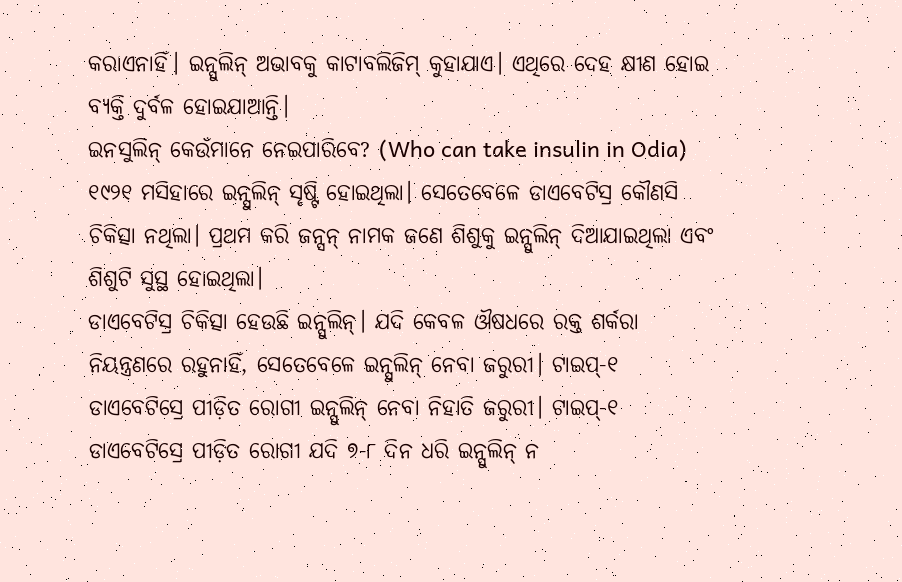କରାଏନାହିଁ। ଇନ୍ସୁଲିନ୍ ଅଭାବକୁ କାଟାବଲିଜିମ୍ କୁହାଯାଏ। ଏଥିରେ ଦେହ କ୍ଷୀଣ ହୋଇ ବ୍ୟକ୍ତି ଦୁର୍ବଳ ହୋଇଯାଆନ୍ତି।
ଇନସୁଲିନ୍ କେଉଁମାନେ ନେଇପାରିବେ? (Who can take insulin in Odia)
୧୯୨୧ ମସିହାରେ ଇନ୍ସୁଲିନ୍ ସୃଷ୍ଟି ହୋଇଥିଲା। ସେତେବେଳେ ଡାଏବେଟିସ୍ର କୌଣସି ଚିକିତ୍ସା ନଥିଲା। ପ୍ରଥମ କରି ଜନ୍ସନ୍ ନାମକ ଜଣେ ଶିଶୁକୁ ଇନ୍ସୁଲିନ୍ ଦିଆଯାଇଥିଲା ଏବଂ ଶିଶୁଟି ସୁସ୍ଥ ହୋଇଥିଲା।
ଡାଏବେଟିସ୍ର ଚିକିତ୍ସା ହେଉଛି ଇନ୍ସୁଲିନ୍। ଯଦି କେବଳ ଔଷଧରେ ରକ୍ତ ଶର୍କରା ନିୟନ୍ତ୍ରଣରେ ରହୁନାହିଁ, ସେତେବେଳେ ଇନ୍ସୁଲିନ୍ ନେବା ଜରୁରୀ। ଟାଇପ୍-୧ ଡାଏବେଟିସ୍ରେ ପୀଡ଼ିତ ରୋଗୀ ଇନ୍ସୁଲିନ୍ ନେବା ନିହାତି ଜରୁରୀ। ଟାଇପ୍-୧ ଡାଏବେଟିସ୍ରେ ପୀଡ଼ିତ ରୋଗୀ ଯଦି ୭-୮ ଦିନ ଧରି ଇନ୍ସୁଲିନ୍ ନ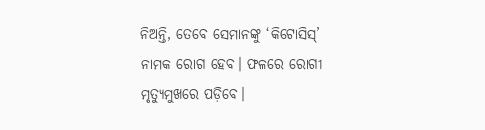ନିଅନ୍ତି, ତେବେ ସେମାନଙ୍କୁ ‘କିଟୋସିସ୍’ ନାମକ ରୋଗ ହେବ। ଫଳରେ ରୋଗୀ ମୃତ୍ୟୁମୁଖରେ ପଡ଼ିବେ।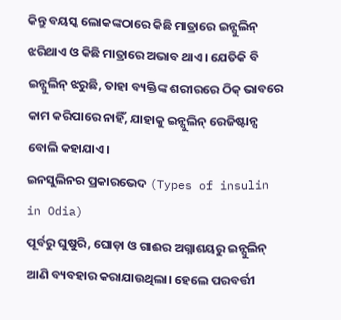କିନ୍ତୁ ବୟସ୍କ ଲୋକଙ୍କଠାରେ କିଛି ମାତ୍ରାରେ ଇନ୍ସୁଲିନ୍ ଝରିଥାଏ ଓ କିଛି ମାତ୍ରାରେ ଅଭାବ ଥାଏ। ଯେତିକି ବି ଇନ୍ସୁଲିନ୍ ଝରୁଛି, ତାହା ବ୍ୟକ୍ତିଙ୍କ ଶରୀରରେ ଠିକ୍ ଭାବରେ କାମ କରିପାରେ ନାହିଁ, ଯାହାକୁ ଇନ୍ସୁଲିନ୍ ରେଜିଷ୍ଟାନ୍ସ ବୋଲି କହାଯାଏ।
ଇନସୁଲିନର ପ୍ରକାରଭେଦ (Types of insulin in Odia)
ପୂର୍ବରୁ ଘୁଷୁରି, ଘୋଡ଼ା ଓ ଗାଈର ଅଗ୍ନାଶୟରୁ ଇନ୍ସୁଲିନ୍ ଆଣି ବ୍ୟବହାର କରାଯାଉଥିଲା। ହେଲେ ପରବର୍ତ୍ତୀ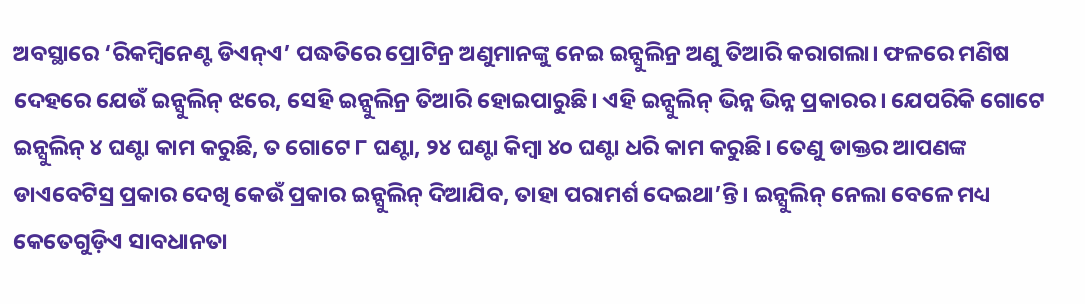ଅବସ୍ଥାରେ ‘ରିକମ୍ବିନେଣ୍ଟ ଡିଏନ୍ଏ’ ପଦ୍ଧତିରେ ପ୍ରୋଟିନ୍ର ଅଣୁମାନଙ୍କୁ ନେଇ ଇନ୍ସୁଲିନ୍ର ଅଣୁ ତିଆରି କରାଗଲା। ଫଳରେ ମଣିଷ ଦେହରେ ଯେଉଁ ଇନ୍ସୁଲିନ୍ ଝରେ, ସେହି ଇନ୍ସୁଲିନ୍ର ତିଆରି ହୋଇପାରୁଛି। ଏହି ଇନ୍ସୁଲିନ୍ ଭିନ୍ନ ଭିନ୍ନ ପ୍ରକାରର। ଯେପରିକି ଗୋଟେ ଇନ୍ସୁଲିନ୍ ୪ ଘଣ୍ଟା କାମ କରୁଛି, ତ ଗୋଟେ ୮ ଘଣ୍ଟା, ୨୪ ଘଣ୍ଟା କିମ୍ବା ୪୦ ଘଣ୍ଟା ଧରି କାମ କରୁଛି। ତେଣୁ ଡାକ୍ତର ଆପଣଙ୍କ ଡାଏବେଟିସ୍ର ପ୍ରକାର ଦେଖି କେଉଁ ପ୍ରକାର ଇନ୍ସୁଲିନ୍ ଦିଆଯିବ, ତାହା ପରାମର୍ଶ ଦେଇଥା’ନ୍ତି। ଇନ୍ସୁଲିନ୍ ନେଲା ବେଳେ ମଧ୍ୟ କେତେଗୁଡ଼ିଏ ସାବଧାନତା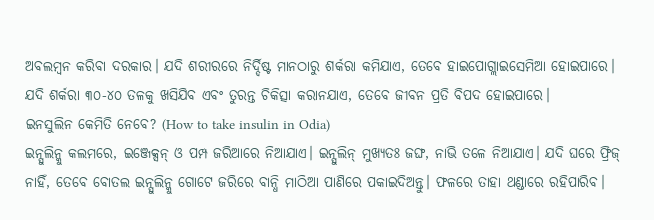ଅବଲମ୍ବନ କରିବା ଦରକାର। ଯଦି ଶରୀରରେ ନିର୍ଦ୍ଦିଷ୍ଟ ମାନଠାରୁ ଶର୍କରା କମିଯାଏ, ତେବେ ହାଇପୋଗ୍ଲାଇସେମିଆ ହୋଇପାରେ।
ଯଦି ଶର୍କରା ୩୦-୪୦ ତଳକୁ ଖସିଯିବ ଏବଂ ତୁରନ୍ତ ଚିକିତ୍ସା କରାନଯାଏ, ତେବେ ଜୀବନ ପ୍ରତି ବିପଦ ହୋଇପାରେ।
ଇନସୁଲିନ କେମିତି ନେବେ? (How to take insulin in Odia)
ଇନ୍ସୁଲିନ୍କୁ କଲମରେ, ଇଞ୍ଜେକ୍ସନ୍ ଓ ପମ୍ପ ଜରିଆରେ ନିଆଯାଏ। ଇନ୍ସୁଲିନ୍ ମୁଖ୍ୟତଃ ଜଙ୍ଘ, ନାଭି ତଳେ ନିଆଯାଏ। ଯଦି ଘରେ ଫ୍ରିଜ୍ ନାହିଁ, ତେବେ ବୋତଲ ଇନ୍ସୁଲିନ୍କୁ ଗୋଟେ ଜରିରେ ବାନ୍ଧି ମାଠିଆ ପାଣିରେ ପକାଇଦିଅନ୍ତୁ। ଫଳରେ ତାହା ଥଣ୍ଡାରେ ରହିପାରିବ।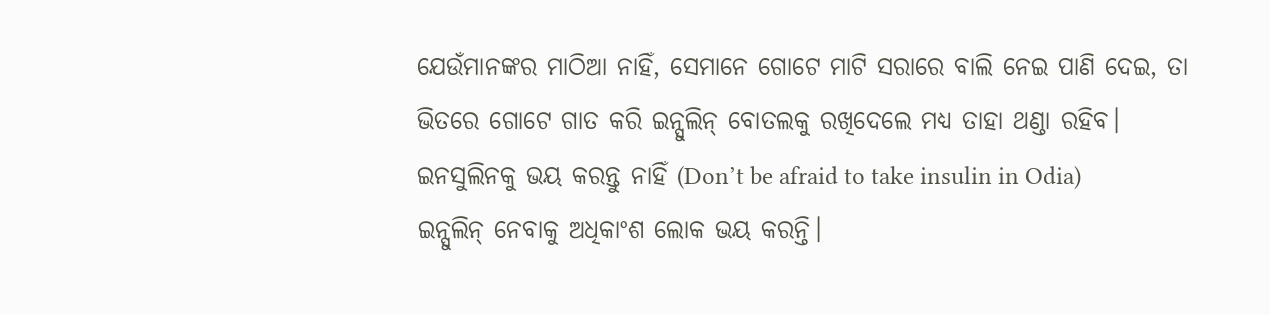ଯେଉଁମାନଙ୍କର ମାଠିଆ ନାହିଁ, ସେମାନେ ଗୋଟେ ମାଟି ସରାରେ ବାଲି ନେଇ ପାଣି ଦେଇ, ତା ଭିତରେ ଗୋଟେ ଗାତ କରି ଇନ୍ସୁଲିନ୍ ବୋତଲକୁ ରଖିଦେଲେ ମଧ୍ୟ ତାହା ଥଣ୍ଡା ରହିବ।
ଇନସୁଲିନକୁ ଭୟ କରନ୍ତୁ ନାହିଁ (Don’t be afraid to take insulin in Odia)
ଇନ୍ସୁଲିନ୍ ନେବାକୁ ଅଧିକାଂଶ ଲୋକ ଭୟ କରନ୍ତି।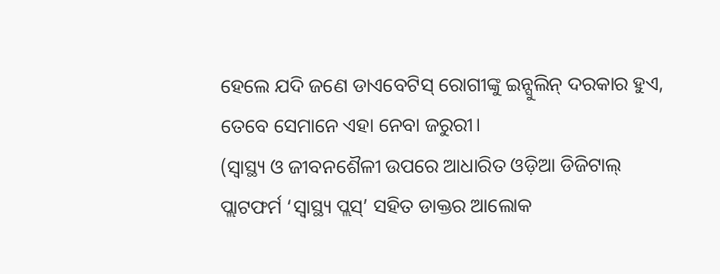ହେଲେ ଯଦି ଜଣେ ଡାଏବେଟିସ୍ ରୋଗୀଙ୍କୁ ଇନ୍ସୁଲିନ୍ ଦରକାର ହୁଏ, ତେବେ ସେମାନେ ଏହା ନେବା ଜରୁରୀ।
(ସ୍ୱାସ୍ଥ୍ୟ ଓ ଜୀବନଶୈଳୀ ଉପରେ ଆଧାରିତ ଓଡ଼ିଆ ଡିଜିଟାଲ୍ ପ୍ଲାଟଫର୍ମ ‘ସ୍ୱାସ୍ଥ୍ୟ ପ୍ଲସ୍’ ସହିତ ଡାକ୍ତର ଆଲୋକ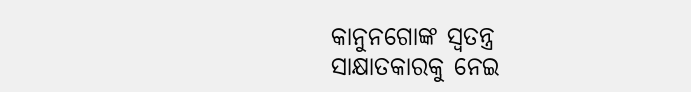କାନୁନଗୋଙ୍କ ସ୍ୱତନ୍ତ୍ର ସାକ୍ଷାତକାରକୁ ନେଇ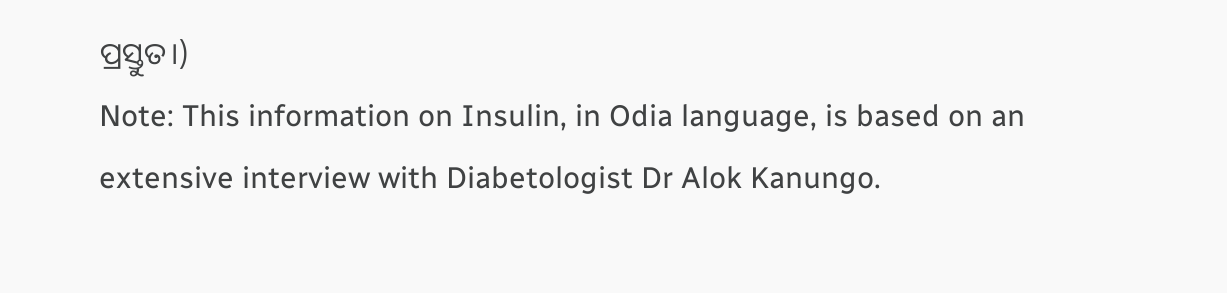ପ୍ରସ୍ତୁତ।)
Note: This information on Insulin, in Odia language, is based on an extensive interview with Diabetologist Dr Alok Kanungo.